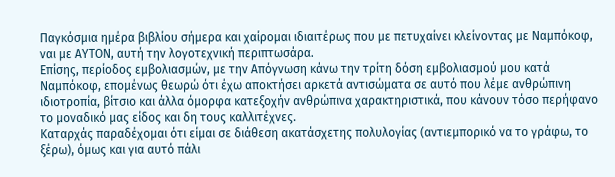Παγκόσμια ημέρα βιβλίου σήμερα και χαίρομαι ιδιαιτέρως που με πετυχαίνει κλείνοντας με Ναμπόκοφ, ναι με ΑΥΤΟΝ, αυτή την λογοτεχνική περιπτωσάρα.
Επίσης, περίοδος εμβολιασμών, με την Απόγνωση κάνω την τρίτη δόση εμβολιασμού μου κατά Ναμπόκοφ, επομένως θεωρώ ότι έχω αποκτήσει αρκετά αντισώματα σε αυτό που λέμε ανθρώπινη ιδιοτροπία, βίτσιο και άλλα όμορφα κατεξοχήν ανθρώπινα χαρακτηριστικά, που κάνουν τόσο περήφανο το μοναδικό μας είδος και δη τους καλλιτέχνες.
Καταρχάς παραδέχομαι ότι είμαι σε διάθεση ακατάσχετης πολυλογίας (αντιεμπορικό να το γράφω, το ξέρω), όμως και για αυτό πάλι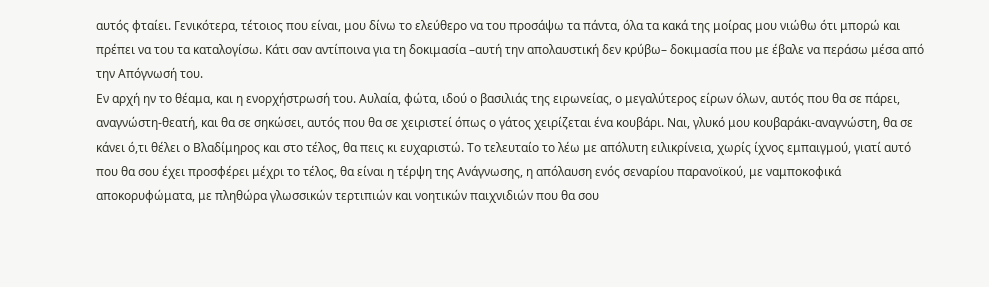αυτός φταίει. Γενικότερα, τέτοιος που είναι, μου δίνω το ελεύθερο να του προσάψω τα πάντα, όλα τα κακά της μοίρας μου νιώθω ότι μπορώ και πρέπει να του τα καταλογίσω. Κάτι σαν αντίποινα για τη δοκιμασία –αυτή την απολαυστική δεν κρύβω– δοκιμασία που με έβαλε να περάσω μέσα από την Απόγνωσή του.
Εν αρχή ην το θέαμα, και η ενορχήστρωσή του. Αυλαία, φώτα, ιδού ο βασιλιάς της ειρωνείας, ο μεγαλύτερος είρων όλων, αυτός που θα σε πάρει, αναγνώστη-θεατή, και θα σε σηκώσει, αυτός που θα σε χειριστεί όπως ο γάτος χειρίζεται ένα κουβάρι. Ναι, γλυκό μου κουβαράκι-αναγνώστη, θα σε κάνει ό,τι θέλει ο Βλαδίμηρος και στο τέλος, θα πεις κι ευχαριστώ. Το τελευταίο το λέω με απόλυτη ειλικρίνεια, χωρίς ίχνος εμπαιγμού, γιατί αυτό που θα σου έχει προσφέρει μέχρι το τέλος, θα είναι η τέρψη της Ανάγνωσης, η απόλαυση ενός σεναρίου παρανοϊκού, με ναμποκοφικά αποκορυφώματα, με πληθώρα γλωσσικών τερτιπιών και νοητικών παιχνιδιών που θα σου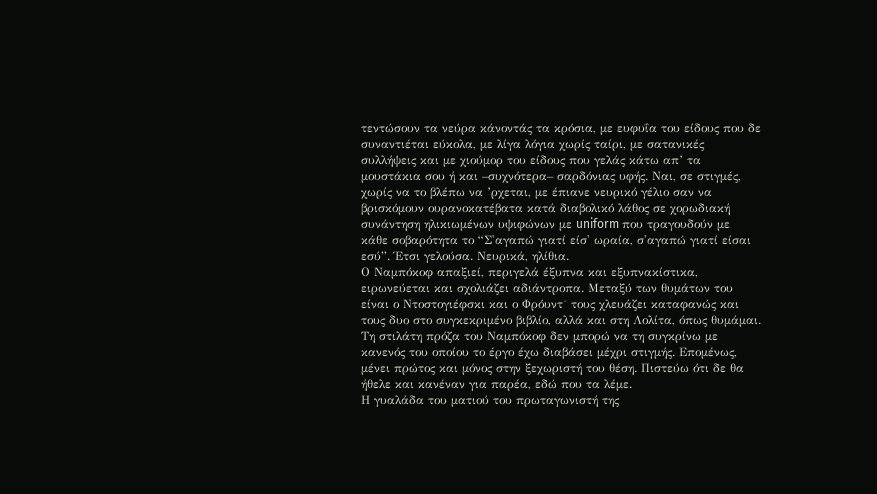τεντώσουν τα νεύρα κάνοντάς τα κρόσια, με ευφυΐα του είδους που δε συναντιέται εύκολα, με λίγα λόγια χωρίς ταίρι, με σατανικές συλλήψεις και με χιούμορ του είδους που γελάς κάτω απ’ τα μουστάκια σου ή και –συχνότερα– σαρδόνιας υφής. Ναι, σε στιγμές, χωρίς να το βλέπω να ’ρχεται, με έπιανε νευρικό γέλιο σαν να βρισκόμουν ουρανοκατέβατα κατά διαβολικό λάθος σε χορωδιακή συνάντηση ηλικιωμένων υψιφώνων με uniform που τραγουδούν με κάθε σοβαρότητα το “Σ'αγαπώ γιατί είσ' ωραία, σ'αγαπώ γιατί είσαι εσύ”. Έτσι γελούσα. Νευρικά, ηλίθια.
Ο Ναμπόκοφ απαξιεί, περιγελά έξυπνα και εξυπνακίστικα, ειρωνεύεται και σχολιάζει αδιάντροπα. Μεταξύ των θυμάτων του είναι ο Ντοστογιέφσκι και ο Φρόυντ˙ τους χλευάζει καταφανώς και τους δυο στο συγκεκριμένο βιβλίο, αλλά και στη Λολίτα, όπως θυμάμαι.
Τη στιλάτη πρόζα του Ναμπόκοφ δεν μπορώ να τη συγκρίνω με κανενός του οποίου το έργο έχω διαβάσει μέχρι στιγμής. Επομένως, μένει πρώτος και μόνος στην ξεχωριστή του θέση. Πιστεύω ότι δε θα ήθελε και κανέναν για παρέα, εδώ που τα λέμε.
Η γυαλάδα του ματιού του πρωταγωνιστή της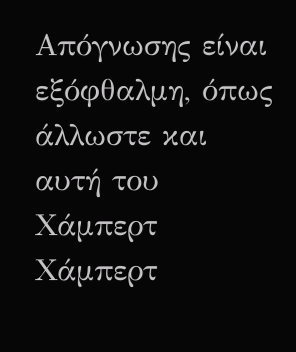Απόγνωσης είναι εξόφθαλμη, όπως άλλωστε και αυτή του Χάμπερτ Χάμπερτ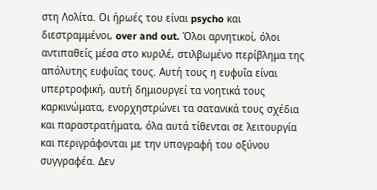στη Λολίτα. Οι ήρωές του είναι psycho και διεστραμμένοι, over and out. Όλοι αρνητικοί, όλοι αντιπαθείς μέσα στο κυριλέ, στιλβωμένο περίβλημα της απόλυτης ευφυΐας τους. Αυτή τους η ευφυΐα είναι υπερτροφική, αυτή δημιουργεί τα νοητικά τους καρκινώματα, ενορχηστρώνει τα σατανικά τους σχέδια και παραστρατήματα, όλα αυτά τίθενται σε λειτουργία και περιγράφονται με την υπογραφή του οξύνου συγγραφέα. Δεν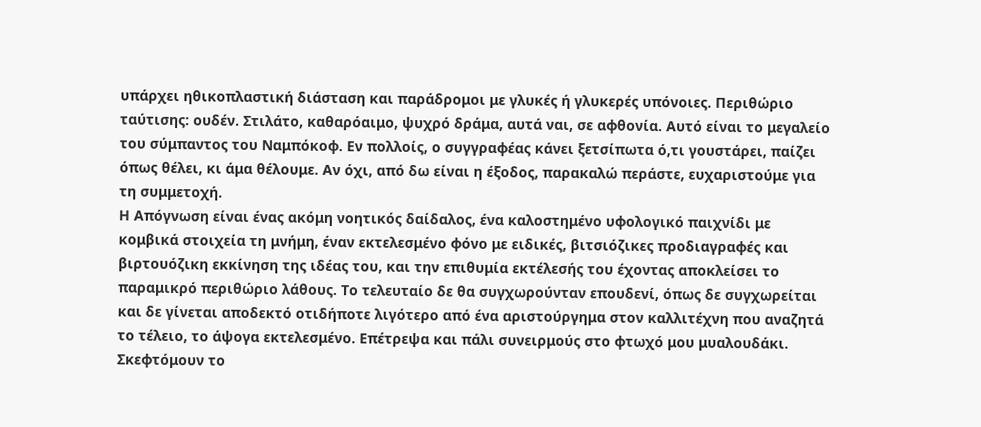υπάρχει ηθικοπλαστική διάσταση και παράδρομοι με γλυκές ή γλυκερές υπόνοιες. Περιθώριο ταύτισης: ουδέν. Στιλάτο, καθαρόαιμο, ψυχρό δράμα, αυτά ναι, σε αφθονία. Αυτό είναι το μεγαλείο του σύμπαντος του Ναμπόκοφ. Εν πολλοίς, ο συγγραφέας κάνει ξετσίπωτα ό,τι γουστάρει, παίζει όπως θέλει, κι άμα θέλουμε. Αν όχι, από δω είναι η έξοδος, παρακαλώ περάστε, ευχαριστούμε για τη συμμετοχή.
Η Απόγνωση είναι ένας ακόμη νοητικός δαίδαλος, ένα καλοστημένο υφολογικό παιχνίδι με κομβικά στοιχεία τη μνήμη, έναν εκτελεσμένο φόνο με ειδικές, βιτσιόζικες προδιαγραφές και βιρτουόζικη εκκίνηση της ιδέας του, και την επιθυμία εκτέλεσής του έχοντας αποκλείσει το παραμικρό περιθώριο λάθους. Το τελευταίο δε θα συγχωρούνταν επουδενί, όπως δε συγχωρείται και δε γίνεται αποδεκτό οτιδήποτε λιγότερο από ένα αριστούργημα στον καλλιτέχνη που αναζητά το τέλειο, το άψογα εκτελεσμένο. Επέτρεψα και πάλι συνειρμούς στο φτωχό μου μυαλουδάκι. Σκεφτόμουν το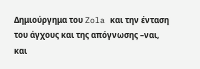Δημιούργημα του Zola και την ένταση του άγχους και της απόγνωσης –ναι, και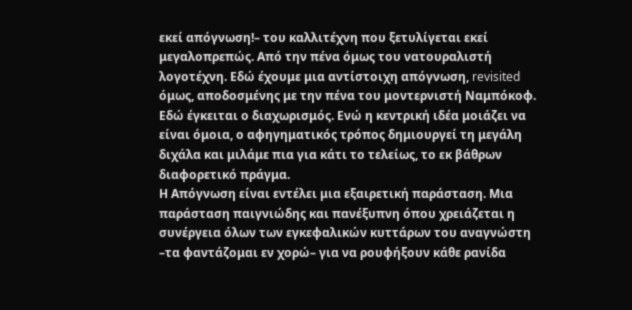εκεί απόγνωση!– του καλλιτέχνη που ξετυλίγεται εκεί μεγαλοπρεπώς. Από την πένα όμως του νατουραλιστή λογοτέχνη. Εδώ έχουμε μια αντίστοιχη απόγνωση, revisited όμως, αποδοσμένης με την πένα του μοντερνιστή Ναμπόκοφ. Εδώ έγκειται ο διαχωρισμός. Ενώ η κεντρική ιδέα μοιάζει να είναι όμοια, ο αφηγηματικός τρόπος δημιουργεί τη μεγάλη διχάλα και μιλάμε πια για κάτι το τελείως, το εκ βάθρων διαφορετικό πράγμα.
Η Απόγνωση είναι εντέλει μια εξαιρετική παράσταση. Μια παράσταση παιγνιώδης και πανέξυπνη όπου χρειάζεται η συνέργεια όλων των εγκεφαλικών κυττάρων του αναγνώστη –τα φαντάζομαι εν χορώ– για να ρουφήξουν κάθε ρανίδα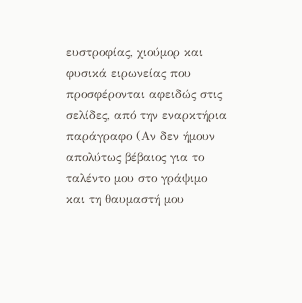ευστροφίας, χιούμορ και φυσικά ειρωνείας που προσφέρονται αφειδώς στις σελίδες, από την εναρκτήρια παράγραφο (Αν δεν ήμουν απολύτως βέβαιος για το ταλέντο μου στο γράψιμο και τη θαυμαστή μου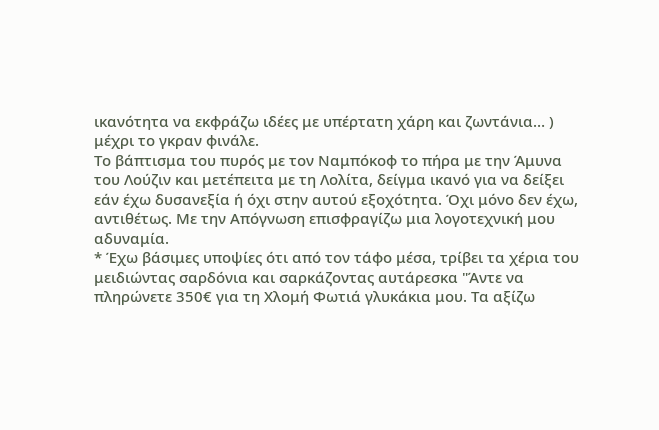ικανότητα να εκφράζω ιδέες με υπέρτατη χάρη και ζωντάνια… ) μέχρι το γκραν φινάλε.
Το βάπτισμα του πυρός με τον Ναμπόκοφ το πήρα με την Άμυνα του Λούζιν και μετέπειτα με τη Λολίτα, δείγμα ικανό για να δείξει εάν έχω δυσανεξία ή όχι στην αυτού εξοχότητα. Όχι μόνο δεν έχω, αντιθέτως. Με την Απόγνωση επισφραγίζω μια λογοτεχνική μου αδυναμία.
* Έχω βάσιμες υποψίες ότι από τον τάφο μέσα, τρίβει τα χέρια του μειδιώντας σαρδόνια και σαρκάζοντας αυτάρεσκα "Άντε να πληρώνετε 350€ για τη Χλομή Φωτιά γλυκάκια μου. Τα αξίζω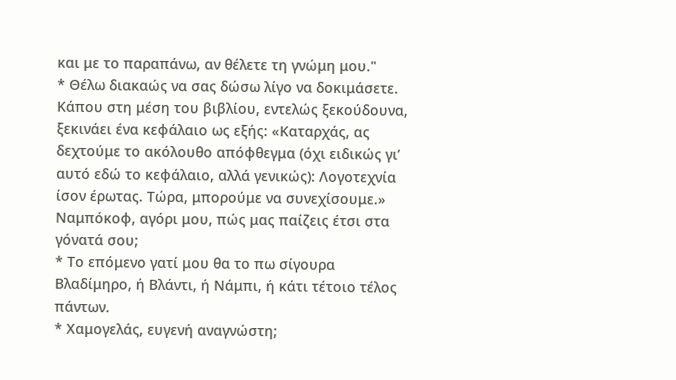και με το παραπάνω, αν θέλετε τη γνώμη μου."
* Θέλω διακαώς να σας δώσω λίγο να δοκιμάσετε. Κάπου στη μέση του βιβλίου, εντελώς ξεκούδουνα, ξεκινάει ένα κεφάλαιο ως εξής: «Καταρχάς, ας δεχτούμε το ακόλουθο απόφθεγμα (όχι ειδικώς γι’ αυτό εδώ το κεφάλαιο, αλλά γενικώς): Λογοτεχνία ίσον έρωτας. Τώρα, μπορούμε να συνεχίσουμε.» Ναμπόκοφ, αγόρι μου, πώς μας παίζεις έτσι στα γόνατά σου;
* Το επόμενο γατί μου θα το πω σίγουρα Βλαδίμηρο, ή Βλάντι, ή Νάμπι, ή κάτι τέτοιο τέλος πάντων.
* Χαμογελάς, ευγενή αναγνώστη;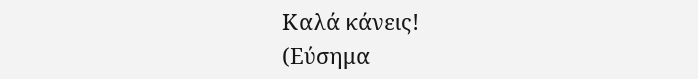Καλά κάνεις!
(Εύσημα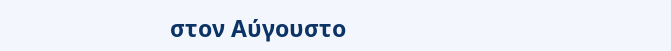στον Αύγουστο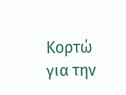Κορτώ για την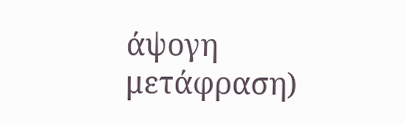άψογη μετάφραση)